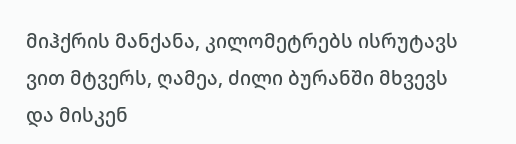მიჰქრის მანქანა, კილომეტრებს ისრუტავს ვით მტვერს, ღამეა, ძილი ბურანში მხვევს და მისკენ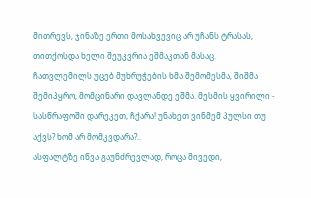მითრევს, ჯინაზე ერთი მოსახვევიც არ უჩანს ტრასას, თითქოსდა ხელი შეუკვრია ეშმაკთან მასაც.
ჩათვლემილს უცებ მუხრუჭების ხმა შემომესმა, შიშმა შემიპყრო, მომცინარი დავლანდე ეშმა. მესმის ყვირილი - სასწრაფოში დარეკეთ, ჩქარა! უნახეთ ვინმემ პულსი თუ აქვს? ხომ არ მომკვდარა?..
ასფალტზე იწვა გაუნძრევლად, როცა მივედი,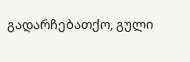გადარჩებათქო, გული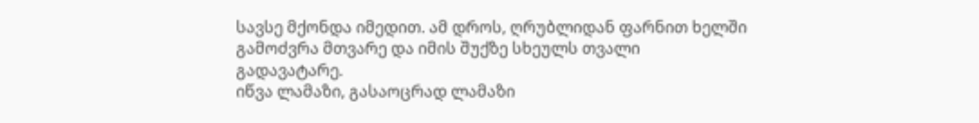სავსე მქონდა იმედით. ამ დროს, ღრუბლიდან ფარნით ხელში გამოძვრა მთვარე და იმის შუქზე სხეულს თვალი გადავატარე.
იწვა ლამაზი, გასაოცრად ლამაზი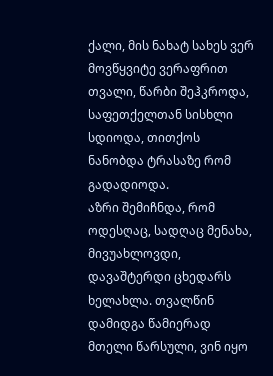ქალი, მის ნახატ სახეს ვერ მოვწყვიტე ვერაფრით თვალი, წარბი შეჰკროდა, საფეთქელთან სისხლი სდიოდა, თითქოს ნანობდა ტრასაზე რომ გადადიოდა.
აზრი შემიჩნდა, რომ ოდესღაც, სადღაც მენახა, მივუახლოვდი, დავაშტერდი ცხედარს ხელახლა. თვალწინ დამიდგა წამიერად მთელი წარსული, ვინ იყო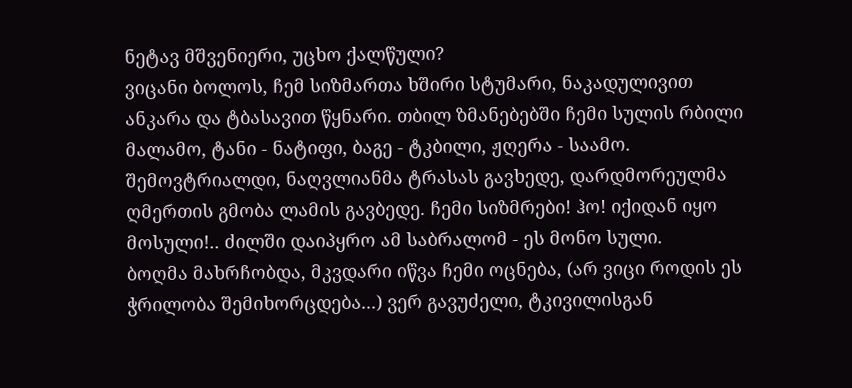ნეტავ მშვენიერი, უცხო ქალწული?
ვიცანი ბოლოს, ჩემ სიზმართა ხშირი სტუმარი, ნაკადულივით ანკარა და ტბასავით წყნარი. თბილ ზმანებებში ჩემი სულის რბილი მალამო, ტანი - ნატიფი, ბაგე - ტკბილი, ჟღერა - საამო.
შემოვტრიალდი, ნაღვლიანმა ტრასას გავხედე, დარდმორეულმა ღმერთის გმობა ლამის გავბედე. ჩემი სიზმრები! ჰო! იქიდან იყო მოსული!.. ძილში დაიპყრო ამ საბრალომ - ეს მონო სული.
ბოღმა მახრჩობდა, მკვდარი იწვა ჩემი ოცნება, (არ ვიცი როდის ეს ჭრილობა შემიხორცდება...) ვერ გავუძელი, ტკივილისგან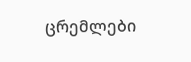ცრემლები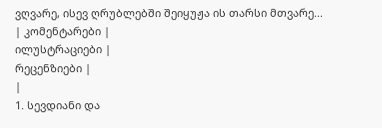ვღვარე, ისევ ღრუბლებში შეიყუჟა ის თარსი მთვარე...
| კომენტარები |
ილუსტრაციები |
რეცენზიები |
|
1. სევდიანი და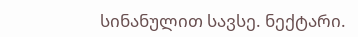სინანულით სავსე. ნექტარი.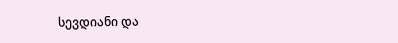სევდიანი და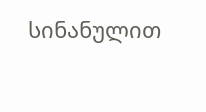სინანულით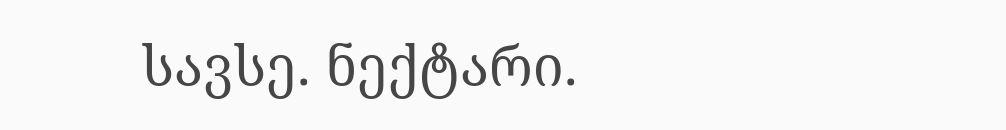სავსე. ნექტარი.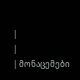|
|
| მონაცემები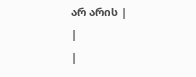არ არის |
|
|